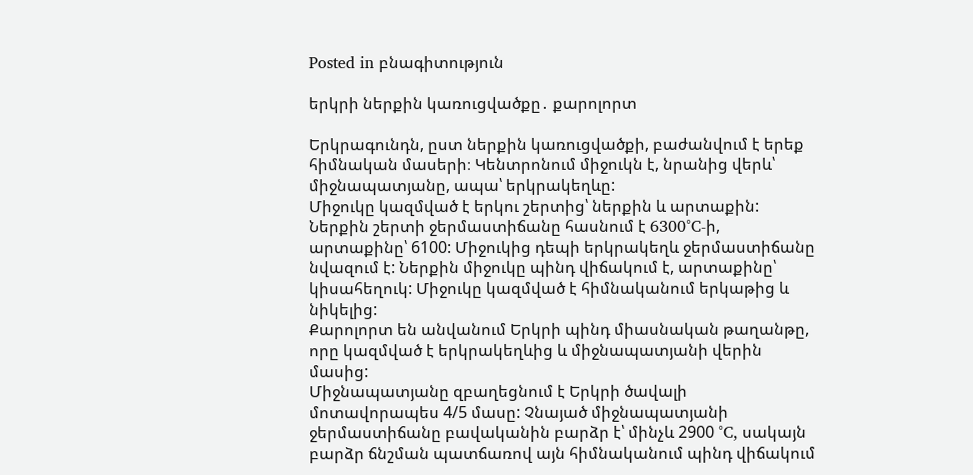Posted in բնագիտություն

երկրի ներքին կառուցվածքը․ քարոլորտ

Երկրագունդն, ըստ ներքին կառուցվածքի, բաժանվում է երեք հիմնական մասերի։ Կենտրոնում միջուկն է, նրանից վերև՝ միջնապատյանը, ապա՝ երկրակեղևը:
Միջուկը կազմված է երկու շերտից՝ ներքին և արտաքին: Ներքին շերտի ջերմաստիճանը հասնում է 6300°C-ի, արտաքինը՝ 6100: Միջուկից դեպի երկրակեղև ջերմաստիճանը նվազում է: Ներքին միջուկը պինդ վիճակում է, արտաքինը՝ կիսահեղուկ: Միջուկը կազմված է հիմնականում երկաթից և նիկելից:
Քարոլորտ են անվանում Երկրի պինդ միասնական թաղանթը, որը կազմված է երկրակեղևից և միջնապատյանի վերին մասից:
Միջնապատյանը զբաղեցնում է Երկրի ծավալի մոտավորապես 4/5 մասը: Չնայած միջնապատյանի ջերմաստիճանը բավականին բարձր է՝ մինչև 2900 °C, սակայն բարձր ճնշման պատճառով այն հիմնականում պինդ վիճակում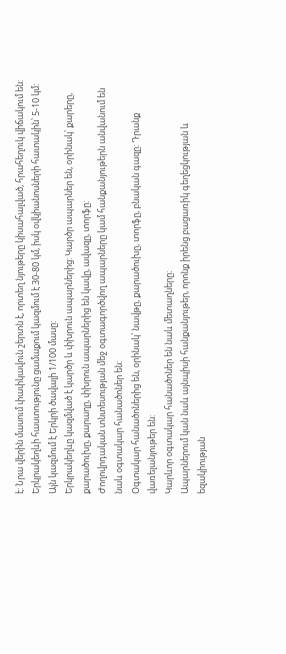է: Նրա վերին մասում փափկավուն շերտն է, որտեղ նյութերը կիսահալված, հրահեղուկ վիճակում են:
Երկրակեղևի հաստությունը ցամաքում կազմում է 30-80 կմ, իսկ օվկիանոսների հատակին՝ 5-10 կմ: Այն կազմում է Երկրի ծավալի 1/100 մասը:
Երկրակեղևը կազմված է կարծր և փխրուն ապարներից: Կարծր ապարներ են, օրինակ՝ քարերը, քարածուխը, քարաղը, փխրուն ապարներից են կավը, ավազը, տորֆը:
Ժողովրդական տնտեսության մեջ օգտագործվող ապարները կամ հանքանյութերն անվանում են նաև օգտակար հանածոներ են:
Օգտակար հանածոներից են, օրինակ՝ նավթը, քարածուխը, տորֆը, բնական գազը: Դրանք վառելանյութեր են:
Կարևոր օգտակար հանածոներ են նաև մետաղները։
Ապարներում կան նաև այնպիսի հանքանյութեր, որոնք իրենց բացառիկ գեղեցկության և եզակիության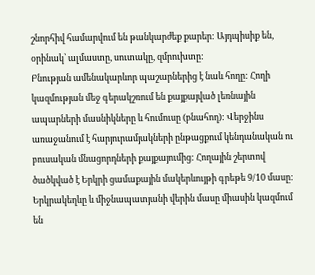շնորհիվ համարվում են թանկարժեք քարեր: Այդպիսիք են, օրինակ՝ ալմաստը, սուտակը, զմրուխտը:
Բնության ամենակարևոր պաշարներից է նաև հողը: Հողի կազմության մեջ գերակշռում են քայքայված լեռնային ապարների մասնիկները և հումուսը (բնահող): Վերջինս առաջանում է հարյուրամյակների ընթացքում կենդանական ու բուսական մնացորդների քայքայումից: Հողային շերտով ծածկված է Երկրի ցամաքային մակերևույթի գրեթե 9/10 մասը:
Երկրակեղևը և միջնապատյանի վերին մասը միասին կազմում են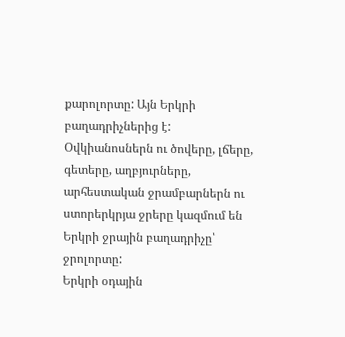քարոլորտը: Այն Երկրի բաղադրիչներից է:
Օվկիանոսներն ու ծովերը, լճերը, գետերը, աղբյուրները, արհեստական ջրամբարներն ու ստորերկրյա ջրերը կազմում են Երկրի ջրային բաղադրիչը՝ ջրոլորտը:
Երկրի օդային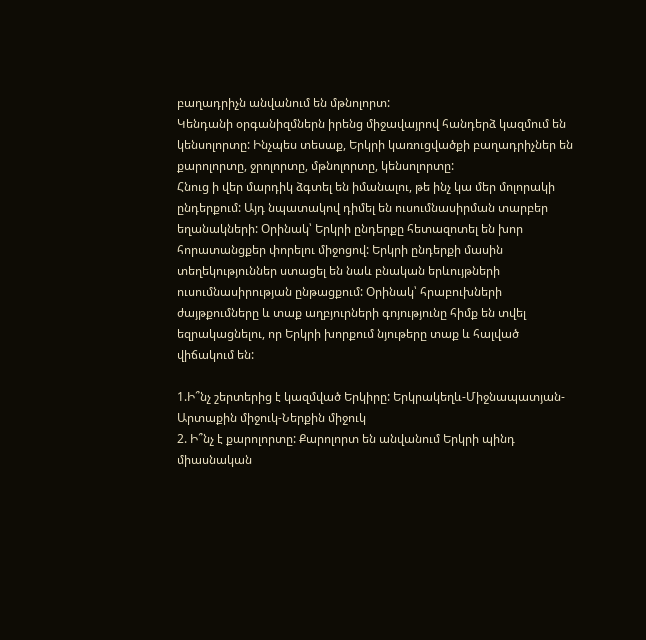բաղադրիչն անվանում են մթնոլորտ:
Կենդանի օրգանիզմներն իրենց միջավայրով հանդերձ կազմում են կենսոլորտը: Ինչպես տեսաք, Երկրի կառուցվածքի բաղադրիչներ են քարոլորտը, ջրոլորտը, մթնոլորտը, կենսոլորտը:
Հնուց ի վեր մարդիկ ձգտել են իմանալու, թե ինչ կա մեր մոլորակի ընդերքում: Այդ նպատակով դիմել են ուսումնասիրման տարբեր եղանակների: Օրինակ՝ Երկրի ընդերքը հետազոտել են խոր հորատանցքեր փորելու միջոցով: Երկրի ընդերքի մասին տեղեկություններ ստացել են նաև բնական երևույթների ուսումնասիրության ընթացքում: Օրինակ՝ հրաբուխների ժայթքումները և տաք աղբյուրների գոյությունը հիմք են տվել եզրակացնելու, որ Երկրի խորքում նյութերը տաք և հալված վիճակում են:

1.Ի՞նչ շերտերից է կազմված Երկիրը: Երկրակեղև-Միջնապատյան-Արտաքին միջուկ-Ներքին միջուկ
2. Ի՞նչ է քարոլորտը: Քարոլորտ են անվանում Երկրի պինդ միասնական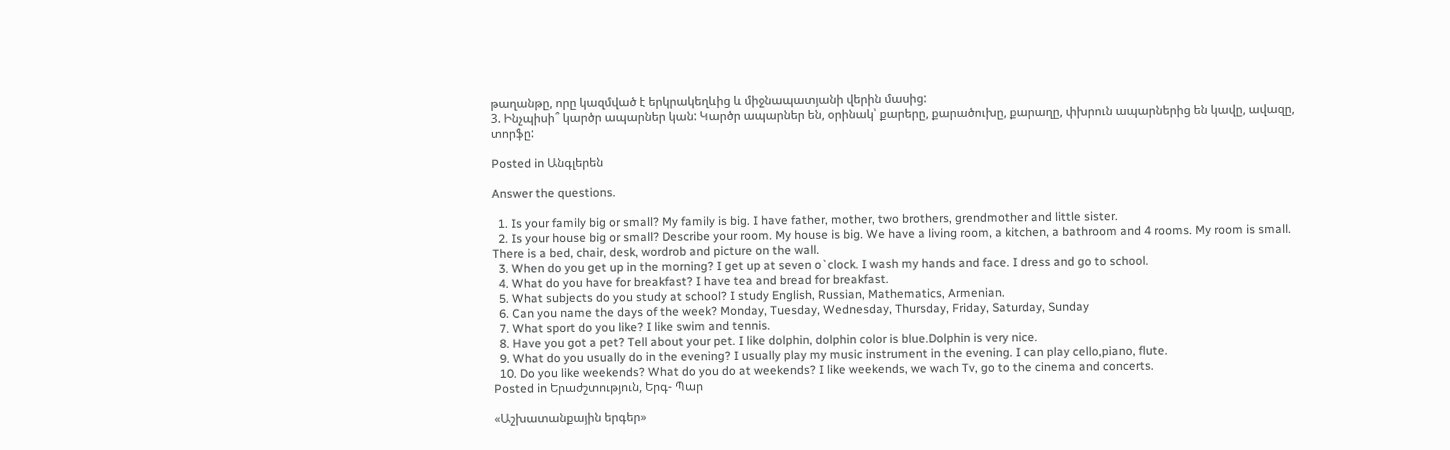թաղանթը, որը կազմված է երկրակեղևից և միջնապատյանի վերին մասից:
3. Ինչպիսի՞ կարծր ապարներ կան: Կարծր ապարներ են, օրինակ՝ քարերը, քարածուխը, քարաղը, փխրուն ապարներից են կավը, ավազը, տորֆը:

Posted in Անգլերեն

Answer the questions.

  1. Is your family big or small? My family is big. I have father, mother, two brothers, grendmother and little sister.
  2. Is your house big or small? Describe your room. My house is big. We have a living room, a kitchen, a bathroom and 4 rooms. My room is small. There is a bed, chair, desk, wordrob and picture on the wall.
  3. When do you get up in the morning? I get up at seven o`clock. I wash my hands and face. I dress and go to school.
  4. What do you have for breakfast? I have tea and bread for breakfast.
  5. What subjects do you study at school? I study English, Russian, Mathematics, Armenian.
  6. Can you name the days of the week? Monday, Tuesday, Wednesday, Thursday, Friday, Saturday, Sunday
  7. What sport do you like? I like swim and tennis.
  8. Have you got a pet? Tell about your pet. I like dolphin, dolphin color is blue.Dolphin is very nice.
  9. What do you usually do in the evening? I usually play my music instrument in the evening. I can play cello,piano, flute.
  10. Do you like weekends? What do you do at weekends? I like weekends, we wach Tv, go to the cinema and concerts.
Posted in Երաժշտություն, Երգ- Պար

«Աշխատանքային երգեր»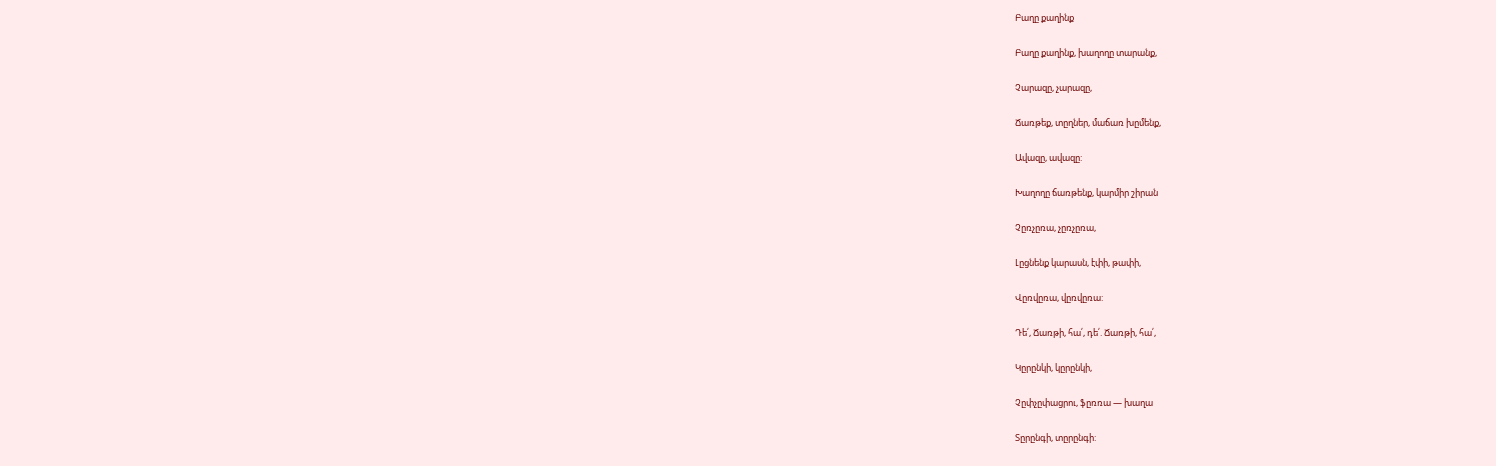Բաղը քաղինք

Բաղը քաղինք, խաղողը տարանք,

Չարազը, չարազը,

Ճառթեք, տըղներ, մաճառ խըմենք,

Ավազը, ավազը:

Խաղողը ճառթենք, կարմիր շիրան

Չըռչըռա, չըռչըռա,

Լըցնենք կարասն, էփի, թափի,

Վըռվըռա, վըռվըռա:

Դե՛, Ճառթի, հա՛, դե՛. Ճառթի, հա՛,

Կըրընկի, կըրընկի,

Չըփչըփացրու, ֆըռռա — խաղա

Տըրընգի, տըրընգի: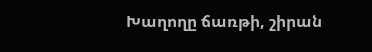Խաղողը ճառթի, շիրան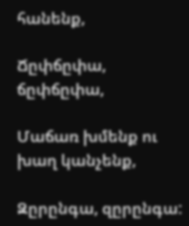հանենք,

Ճըփճըփա, ճըփճըփա,

Մաճառ խմենք ու խաղ կանչենք,

Զըրընգա, զըրընգա: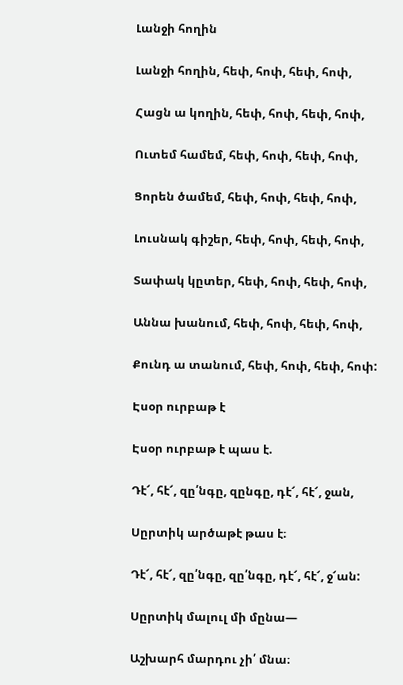Լանջի հողին

Լանջի հողին, հեփ, հոփ, հեփ, հոփ,

Հացն ա կողին, հեփ, հոփ, հեփ, հոփ,

Ուտեմ համեմ, հեփ, հոփ, հեփ, հոփ,

Ցորեն ծամեմ, հեփ, հոփ, հեփ, հոփ,

Լուսնակ գիշեր, հեփ, հոփ, հեփ, հոփ,

Տափակ կըտեր, հեփ, հոփ, հեփ, հոփ,

Աննա խանում, հեփ, հոփ, հեփ, հոփ,

Քունդ ա տանում, հեփ, հոփ, հեփ, հոփ:

Էսօր ուրբաթ է

Էսօր ուրբաթ է պաս է.

Դէ՜, հէ՜, զը՛նգը, զընգը, դէ՜, հէ՜, ջան,

Սըրտիկ արծաթէ թաս է։

Դէ՜, հէ՜, զը՛նգը, զը՛նգը, դէ՜, հէ՜, ջ՜ան:

Սըրտիկ մալուլ մի մընա—

Աշխարհ մարդու չի՛ մնա։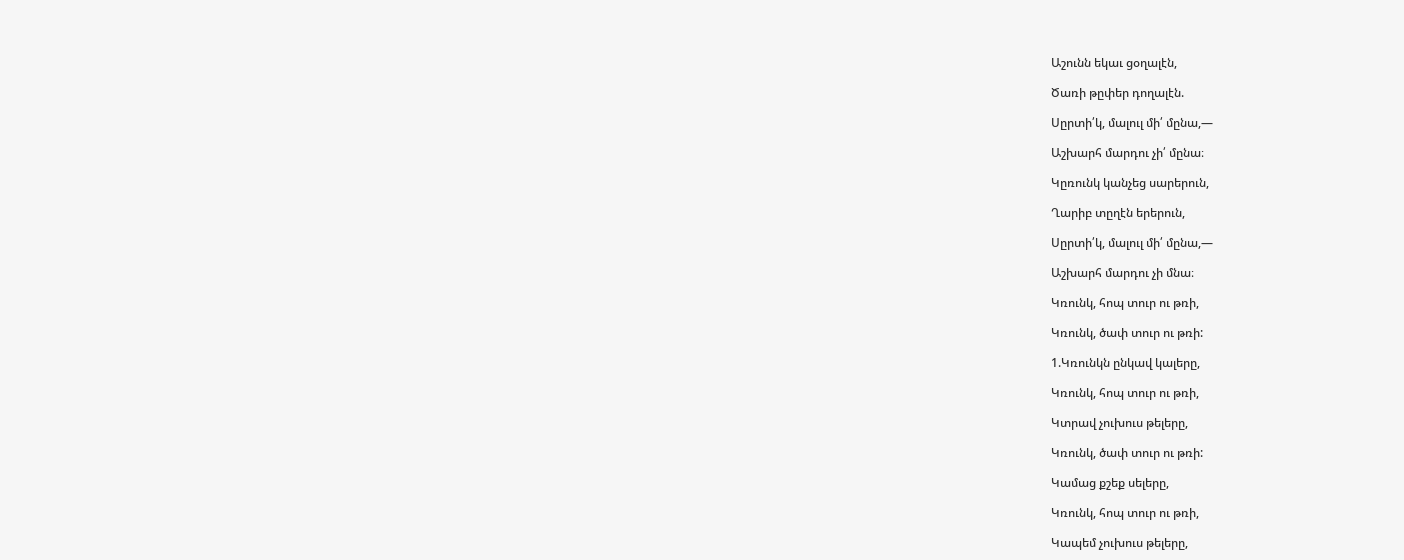Աշունն եկաւ ցօղալէն,

Ծառի թըփեր դողալէն.

Սըրտի՛կ, մալուլ մի՛ մընա,—

Աշխարհ մարդու չի՛ մընա։

Կըռունկ կանչեց սարերուն,

Ղարիբ տըղէն երերուն,

Սըրտի՛կ, մալուլ մի՛ մընա,—

Աշխարհ մարդու չի մնա։

Կռունկ, հոպ տուր ու թռի,

Կռունկ, ծափ տուր ու թռի:

1.Կռունկն ընկավ կալերը,

Կռունկ, հոպ տուր ու թռի,

Կտրավ չուխուս թելերը,

Կռունկ, ծափ տուր ու թռի:

Կամաց քշեք սելերը,

Կռունկ, հոպ տուր ու թռի,

Կապեմ չուխուս թելերը,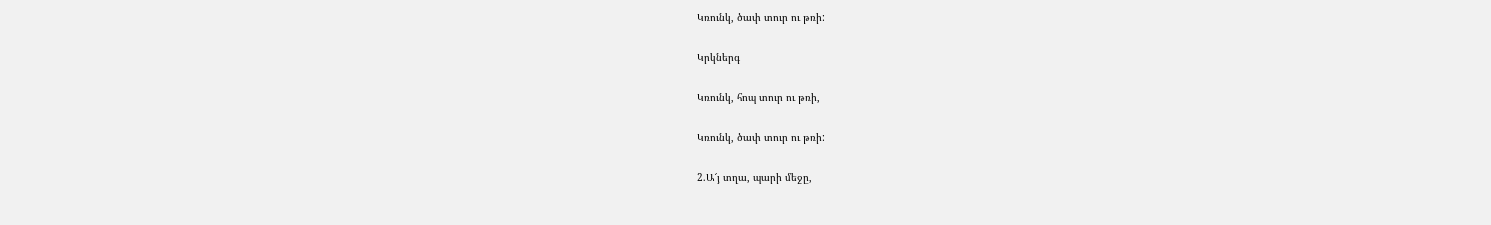Կռունկ, ծափ տուր ու թռի:

Կրկներգ

Կռունկ, հոպ տուր ու թռի,

Կռունկ, ծափ տուր ու թռի:

2.Ա՜յ տղա, պարի մեջը,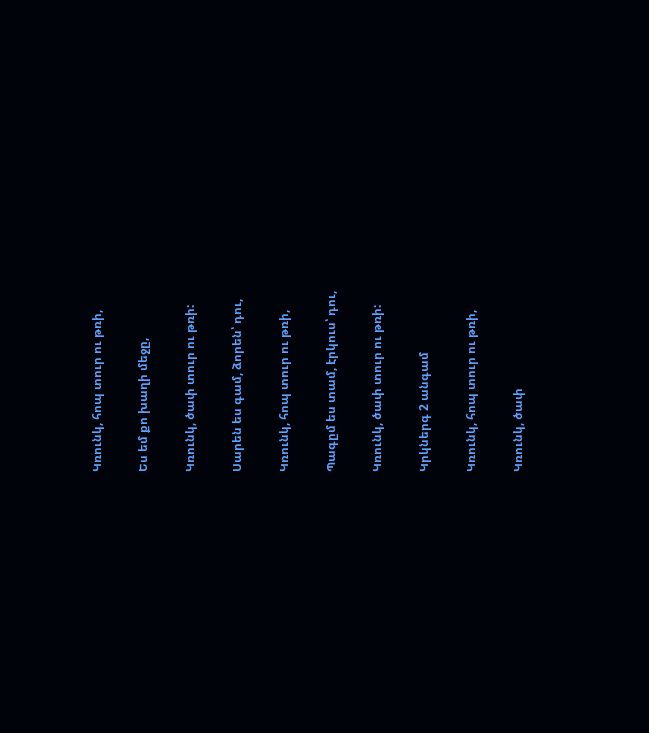Կռունկ, հոպ տուր ու թռի,

Ես եմ քո խաղի մեջը,

Կռունկ, ծափ տուր ու թռի:

Սարեն ես գամ, ձորեն՝ դու,

Կռունկ, հոպ տուր ու թռի,

Պագըմ ես տամ, էրկուս՝ դու,

Կռունկ, ծափ տուր ու թռի:

Կրկներգ 2 անգամ

Կռունկ, հոպ տուր ու թռի,

Կռունկ, ծափ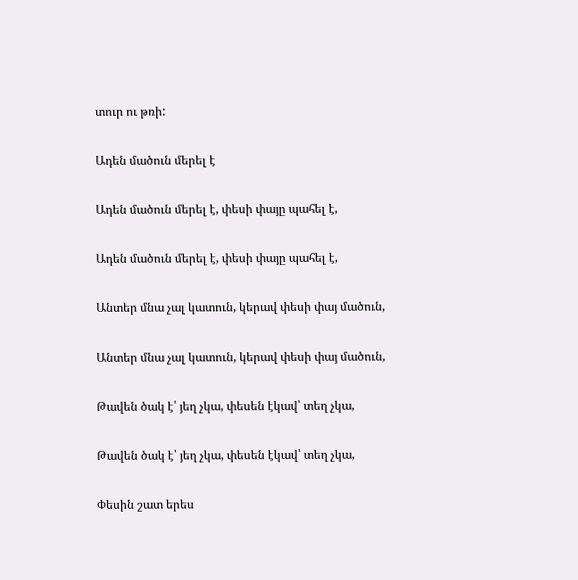տուր ու թռի:

Ադեն մածուն մերել է

Ադեն մածուն մերել է, փեսի փայը պահել է,

Ադեն մածուն մերել է, փեսի փայը պահել է,

Անտեր մնա չալ կատուն, կերավ փեսի փայ մածուն,

Անտեր մնա չալ կատուն, կերավ փեսի փայ մածուն,

Թավեն ծակ է՝ յեղ չկա, փեսեն էկավ՝ տեղ չկա,

Թավեն ծակ է՝ յեղ չկա, փեսեն էկավ՝ տեղ չկա,

Փեսին շատ երես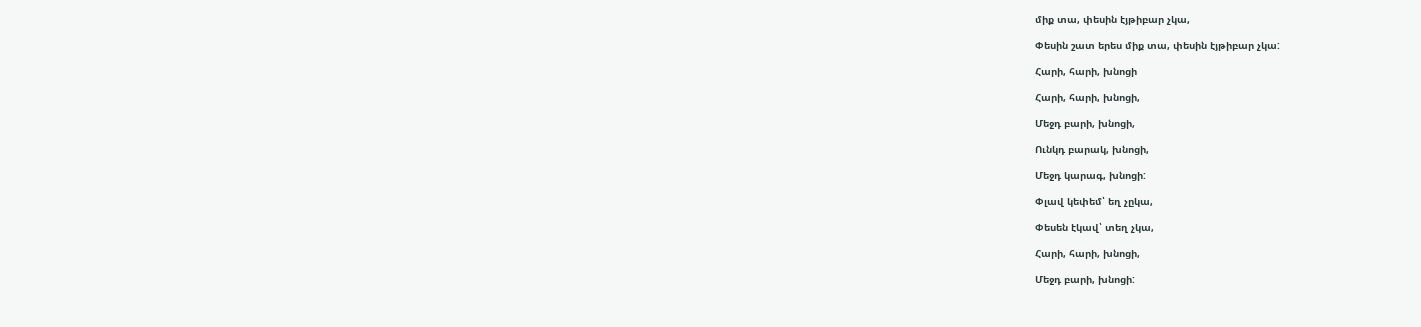միք տա, փեսին էյթիբար չկա,

Փեսին շատ երես միք տա, փեսին էյթիբար չկա:

Հարի, հարի, խնոցի

Հարի, հարի, խնոցի,

Մեջդ բարի, խնոցի,

Ունկդ բարակ, խնոցի,

Մեջդ կարագ, խնոցի:

Փլավ կեփեմ՝ եղ չըկա,

Փեսեն էկավ՝ տեղ չկա,

Հարի, հարի, խնոցի,

Մեջդ բարի, խնոցի: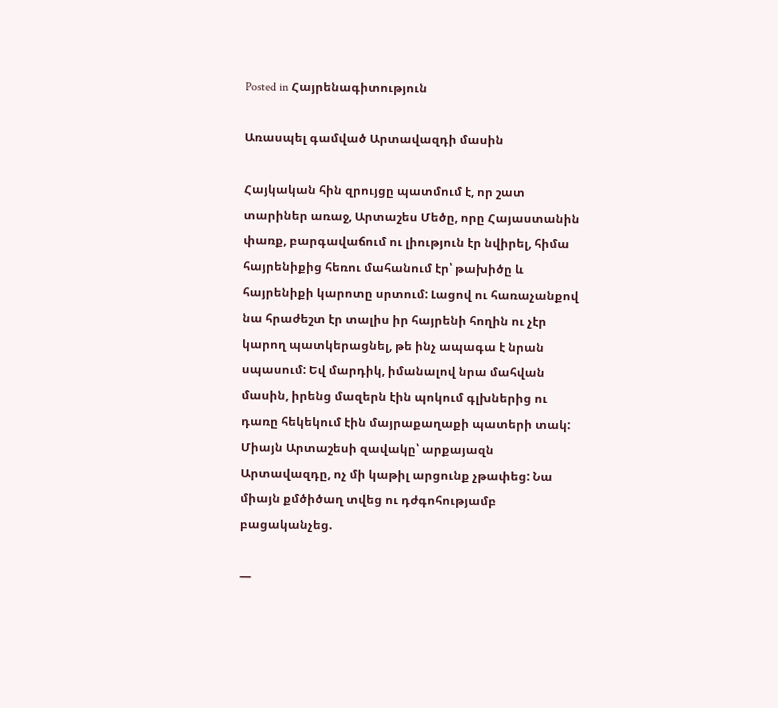Posted in Հայրենագիտություն

Առասպել գամված Արտավազդի մասին

Հայկական հին զրույցը պատմում է, որ շատ տարիներ առաջ, Արտաշես Մեծը, որը Հայաստանին փառք, բարգավաճում ու լիություն էր նվիրել, հիմա հայրենիքից հեռու մահանում էր՝ թախիծը և հայրենիքի կարոտը սրտում: Լացով ու հառաչանքով նա հրաժեշտ էր տալիս իր հայրենի հողին ու չէր կարող պատկերացնել, թե ինչ ապագա է նրան սպասում: Եվ մարդիկ, իմանալով նրա մահվան մասին, իրենց մազերն էին պոկում գլխներից ու դառը հեկեկում էին մայրաքաղաքի պատերի տակ: Միայն Արտաշեսի զավակը՝ արքայազն Արտավազդը, ոչ մի կաթիլ արցունք չթափեց: Նա միայն քմծիծաղ տվեց ու դժգոհությամբ բացականչեց.

—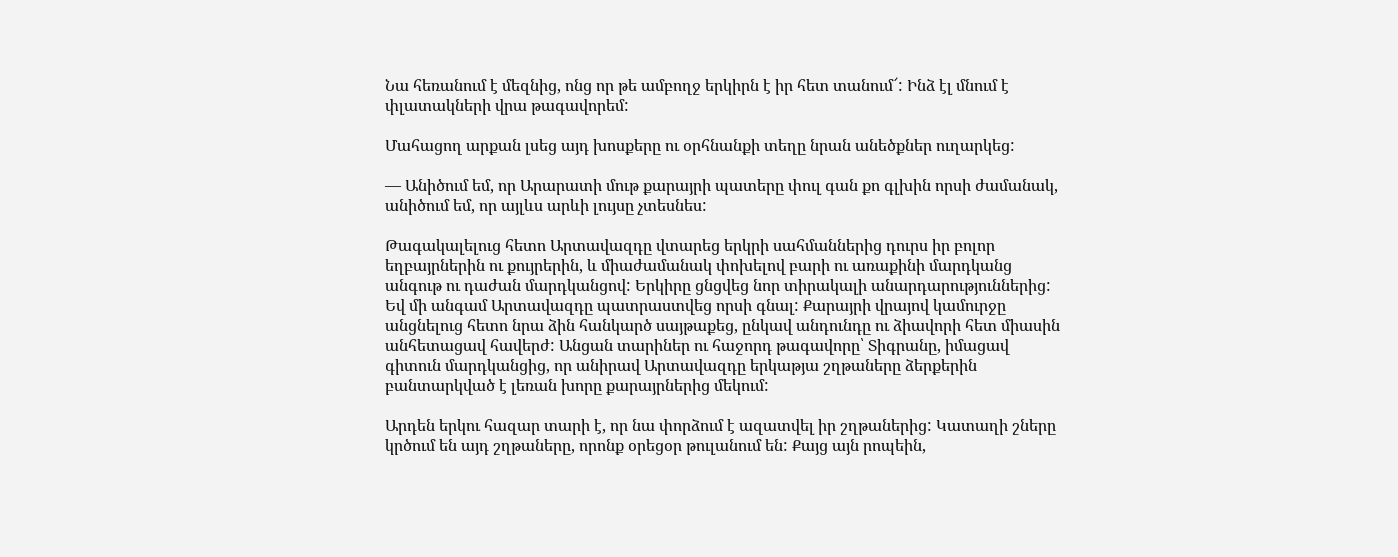Նա հեռանում է մեզնից, ոնց որ թե ամբողջ երկիրն է իր հետ տանում՜: Ինձ էլ մնում է փլատակների վրա թագավորեմ:

Մահացող արքան լսեց այդ խոսքերը ու օրհնանքի տեղը նրան անեծքներ ուղարկեց:

— Անիծում եմ, որ Արարատի մութ քարայրի պատերը փուլ գան քո գլխին որսի ժամանակ, անիծում եմ, որ այլևս արևի լույսը չտեսնես:

Թագակալելուց հետո Արտավազդը վտարեց երկրի սահմաններից դուրս իր բոլոր եղբայրներին ու քույրերին, և միաժամանակ փոխելով բարի ու առաքինի մարդկանց անգութ ու դաժան մարդկանցով: Երկիրը ցնցվեց նոր տիրակալի անարդարություններից: Եվ մի անգամ Արտավազդը պատրաստվեց որսի գնալ: Քարայրի վրայով կամուրջը անցնելուց հետո նրա ձին հանկարծ սայթաքեց, ընկավ անդունդը ու ձիավորի հետ միասին անհետացավ հավերժ: Անցան տարիներ ու հաջորդ թագավորը՝ Տիգրանը, իմացավ գիտուն մարդկանցից, որ անիրավ Արտավազդը երկաթյա շղթաները ձերքերին բանտարկված է լեռան խորը քարայրներից մեկում:

Արդեն երկու հազար տարի է, որ նա փորձում է ազատվել իր շղթաներից: Կատաղի շները կրծում են այդ շղթաները, որոնք օրեցօր թուլանում են: Քայց այն րոպեին,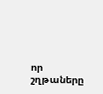որ շղթաները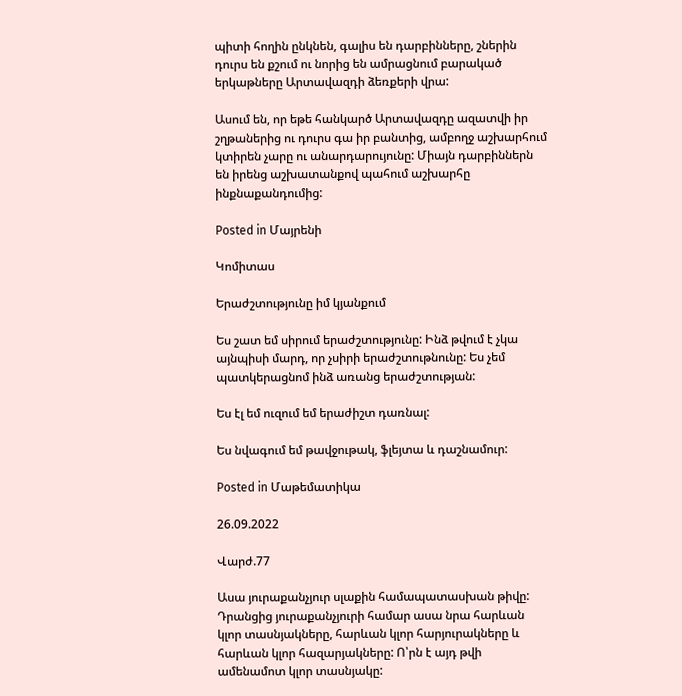պիտի հողին ընկնեն, գալիս են դարբինները, շներին դուրս են քշում ու նորից են ամրացնում բարակած երկաթները Արտավազդի ձեռքերի վրա:

Ասում են, որ եթե հանկարծ Արտավազդը ազատվի իր շղթաներից ու դուրս գա իր բանտից, ամբողջ աշխարհում կտիրեն չարը ու անարդարույունը: Միայն դարբիններն են իրենց աշխատանքով պահում աշխարհը ինքնաքանդումից:

Posted in Մայրենի

Կոմիտաս

Երաժշտությունը իմ կյանքում

Ես շատ եմ սիրում երաժշտությունը: Ինձ թվում է չկա այնպիսի մարդ, որ չսիրի երաժշտութնունը: Ես չեմ պատկերացնոմ ինձ առանց երաժշտության:

Ես էլ եմ ուզում եմ երաժիշտ դառնալ:

Ես նվագում եմ թավջութակ, ֆլեյտա և դաշնամուր:

Posted in Մաթեմատիկա

26.09.2022

Վարժ.77

Ասա յուրաքանչյուր սլաքին համապատասխան թիվը: Դրանցից յուրաքանչյուրի համար ասա նրա հարևան կլոր տասնյակները, հարևան կլոր հարյուրակները և հարևան կլոր հազարյակները: Ո՝րն է այդ թվի ամենամոտ կլոր տասնյակը: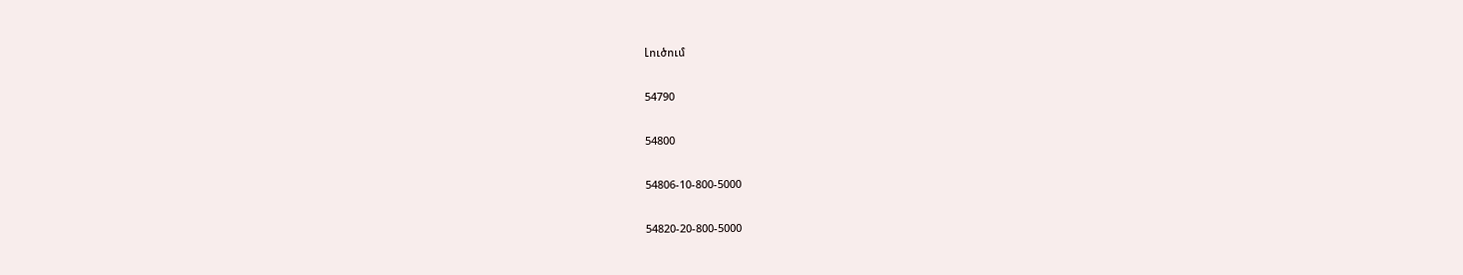Լուծում

54790

54800

54806-10-800-5000

54820-20-800-5000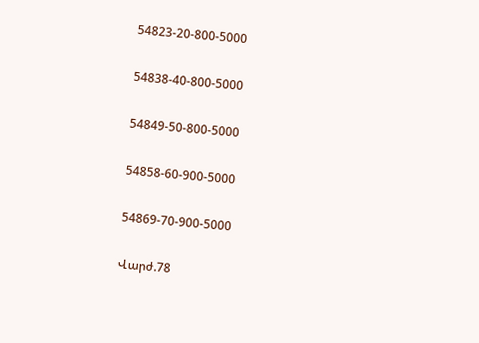54823-20-800-5000

54838-40-800-5000

54849-50-800-5000

54858-60-900-5000

54869-70-900-5000

Վարժ.78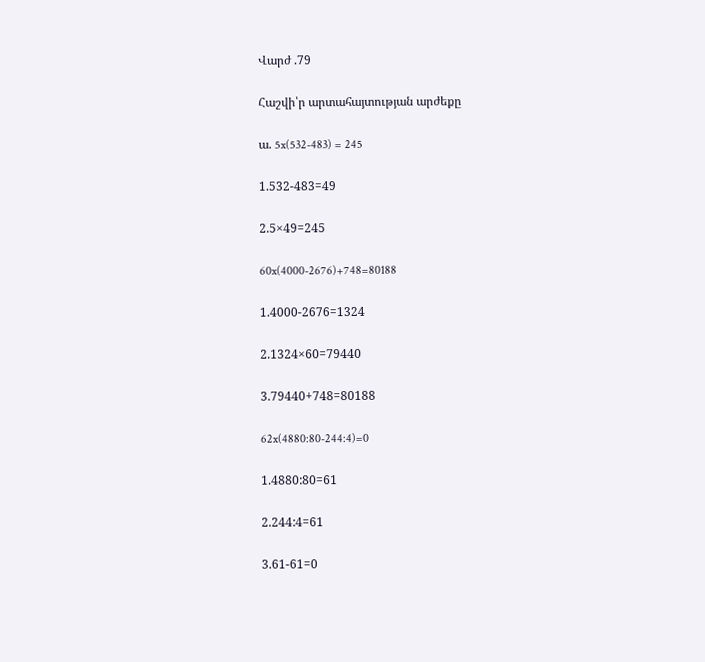Վարժ .79

Հաշվի՝ր արտահայտության արժեքը

ա. 5x(532-483) = 245

1.532-483=49

2.5×49=245

60x(4000-2676)+748=80188

1.4000-2676=1324

2.1324×60=79440

3.79440+748=80188

62x(4880:80-244:4)=0

1.4880:80=61

2.244:4=61

3.61-61=0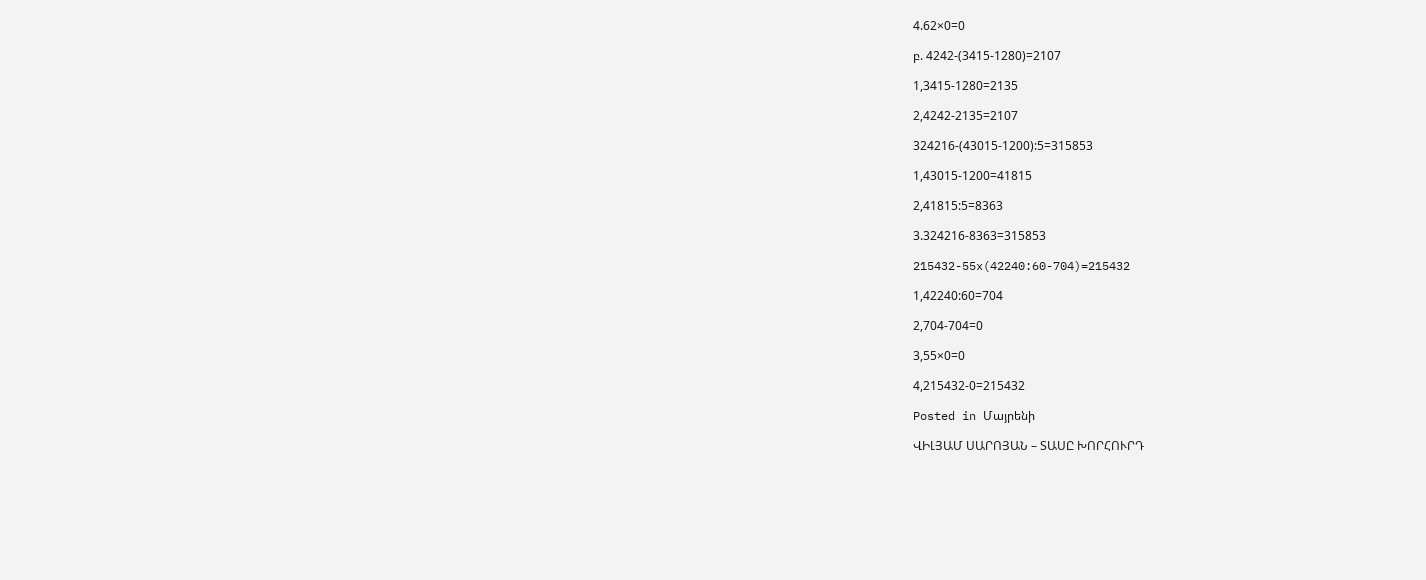4.62×0=0

բ. 4242-(3415-1280)=2107

1,3415-1280=2135

2,4242-2135=2107

324216-(43015-1200):5=315853

1,43015-1200=41815

2,41815:5=8363

3.324216-8363=315853

215432-55x(42240:60-704)=215432

1,42240:60=704

2,704-704=0

3,55×0=0

4,215432-0=215432

Posted in Մայրենի

ՎԻԼՅԱՄ ՍԱՐՈՅԱՆ – ՏԱՍԸ ԽՈՐՀՈՒՐԴ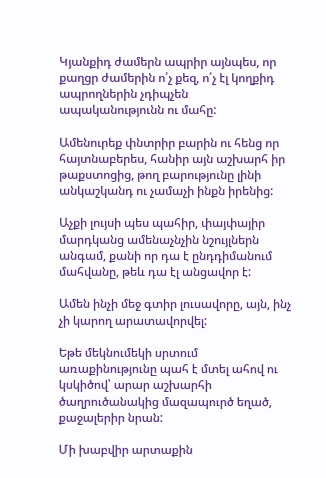Կյանքիդ ժամերն ապրիր այնպես, որ քաղցր ժամերին ո՛չ քեզ, ո՛չ էլ կողքիդ ապրողներին չդիպչեն ապականությունն ու մահը:

Ամենուրեք փնտրիր բարին ու հենց որ հայտնաբերես, հանիր այն աշխարհ իր թաքստոցից, թող բարությունը լինի անկաշկանդ ու չամաչի ինքն իրենից:

Աչքի լույսի պես պահիր, փայփայիր մարդկանց ամենաչնչին նշույլներն անգամ, քանի որ դա է ընդդիմանում մահվանը, թեև դա էլ անցավոր է:

Ամեն ինչի մեջ գտիր լուսավորը, այն, ինչ չի կարող արատավորվել:

Եթե մեկնումեկի սրտում առաքինությունը պահ է մտել ահով ու կսկիծով՝ արար աշխարհի ծաղրուծանակից մազապուրծ եղած, քաջալերիր նրան:

Մի խաբվիր արտաքին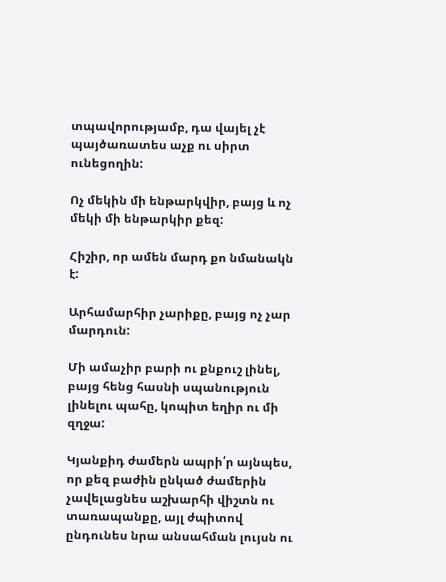տպավորությամբ, դա վայել չէ պայծառատես աչք ու սիրտ ունեցողին:

Ոչ մեկին մի ենթարկվիր, բայց և ոչ մեկի մի ենթարկիր քեզ:

Հիշիր, որ ամեն մարդ քո նմանակն է:

Արհամարհիր չարիքը, բայց ոչ չար մարդուն:

Մի ամաչիր բարի ու քնքուշ լինել, բայց հենց հասնի սպանություն լինելու պահը, կոպիտ եղիր ու մի զղջա:

Կյանքիդ ժամերն ապրի՛ր այնպես, որ քեզ բաժին ընկած ժամերին չավելացնես աշխարհի վիշտն ու տառապանքը, այլ ժպիտով ընդունես նրա անսահման լույսն ու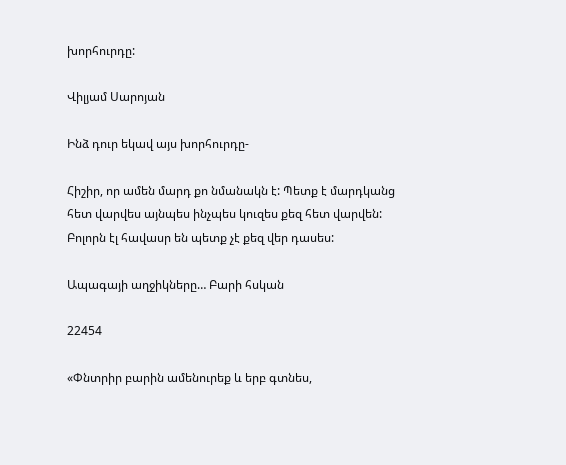խորհուրդը:

Վիլյամ Սարոյան

Ինձ դուր եկավ այս խորհուրդը-

Հիշիր, որ ամեն մարդ քո նմանակն է: Պետք է մարդկանց հետ վարվես այնպես ինչպես կուզես քեզ հետ վարվեն: Բոլորն էլ հավասր են պետք չէ քեզ վեր դասես:

Ապագայի աղջիկները… Բարի հսկան

22454

«Փնտրիր բարին ամենուրեք և երբ գտնես,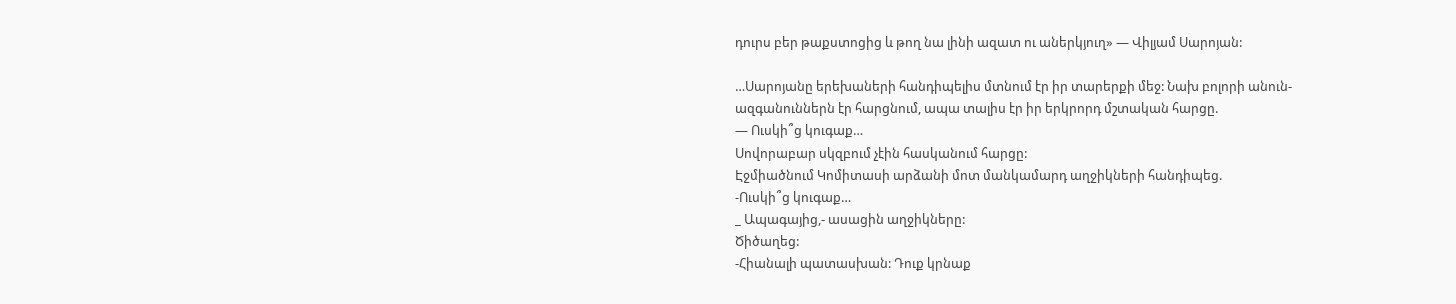դուրս բեր թաքստոցից և թող նա լինի ազատ ու աներկյուղ» — Վիլյամ Սարոյան:

…Սարոյանը երեխաների հանդիպելիս մտնում էր իր տարերքի մեջ: Նախ բոլորի անուն- ազգանուններն էր հարցնում, ապա տալիս էր իր երկրորդ մշտական հարցը.
— Ուսկի՞ց կուգաք…
Սովորաբար սկզբում չէին հասկանում հարցը:
Էջմիածնում Կոմիտասի արձանի մոտ մանկամարդ աղջիկների հանդիպեց.
-Ուսկի՞ց կուգաք…
_ Ապագայից,- ասացին աղջիկները:
Ծիծաղեց:
-Հիանալի պատասխան: Դուք կրնաք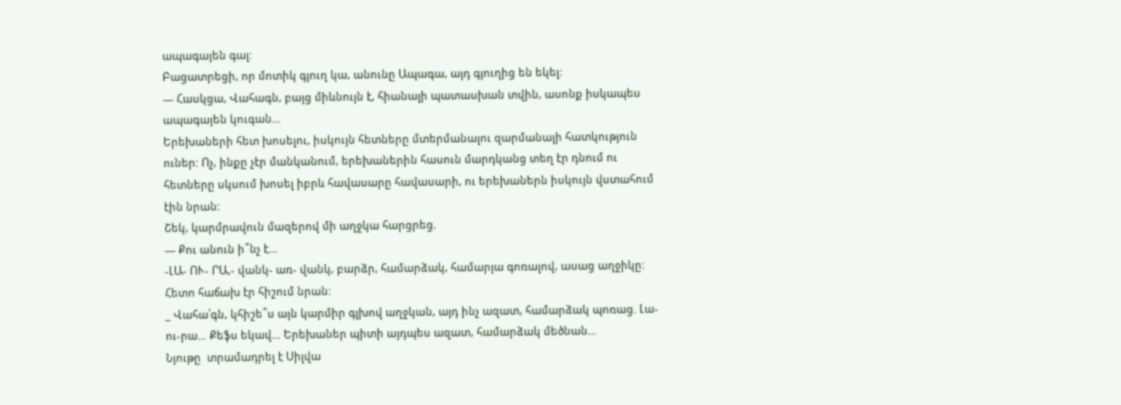ապագայեն գալ:
Բացատրեցի, որ մոտիկ գյուղ կա, անունը Ապագա, այդ գյուղից են եկել:
— Հասկցա, Վահագն, բայց միևնույն է, հիանալի պատասխան տվին, ասոնք իսկապես ապագայեն կուգան…
Երեխաների հետ խոսելու, իսկույն հետները մտերմանալու զարմանալի հատկություն ուներ: Ոչ, ինքը չէր մանկանում, երեխաներին հասուն մարդկանց տեղ էր դնում ու հետները սկսում խոսել իբրև հավասարը հավասարի, ու երեխաներն իսկույն վստահում էին նրան:
Շեկ, կարմրավուն մազերով մի աղջկա հարցրեց.
— Քու անուն ի՞նչ է…
-ԼԱ- ՈՒ- ՐԱ,- վանկ- առ- վանկ, բարձր, համարձակ, համարյա գոռալով, ասաց աղջիկը:
Հետո հաճախ էր հիշում նրան:
_ Վահա՛գն, կհիշե՞ս այն կարմիր գլխով աղջկան, այդ ինչ ազատ, համարձակ պոռաց. Լա-ու-րա… Քեֆս եկավ… Երեխաներ պիտի այդպես ազատ, համարձակ մեծնան…
Նյութը  տրամադրել է Սիլվա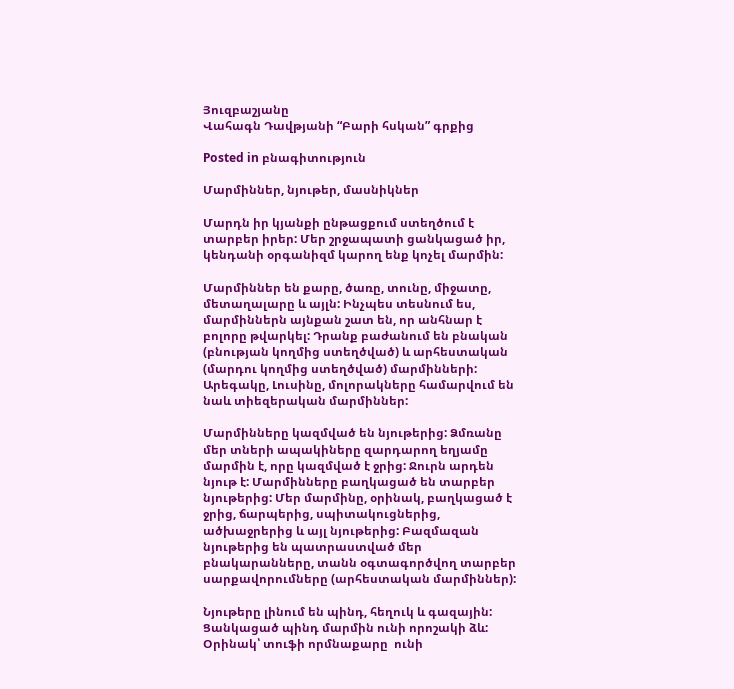Յուզբաշյանը
Վահագն Դավթյանի “Բարի հսկան” գրքից

Posted in բնագիտություն

Մարմիններ, նյութեր, մասնիկներ

Մարդն իր կյանքի ընթացքում ստեղծում է տարբեր իրեր: Մեր շրջապատի ցանկացած իր, կենդանի օրգանիզմ կարող ենք կոչել մարմին:

Մարմիններ են քարը, ծառը, տունը, միջատը, մետաղալարը և այլն: Ինչպես տեսնում ես, մարմիններն այնքան շատ են, որ անհնար է բոլորը թվարկել: Դրանք բաժանում են բնական (բնության կողմից ստեղծված) և արհեստական (մարդու կողմից ստեղծված) մարմինների: Արեգակը, Լուսինը, մոլորակները համարվում են նաև տիեզերական մարմիններ:

Մարմինները կազմված են նյութերից: Ձմռանը մեր տների ապակիները զարդարող եղյամը մարմին է, որը կազմված է ջրից: Ջուրն արդեն նյութ է: Մարմինները բաղկացած են տարբեր  նյութերից: Մեր մարմինը, օրինակ, բաղկացած է ջրից, ճարպերից, սպիտակուցներից, ածխաջրերից և այլ նյութերից: Բազմազան նյութերից են պատրաստված մեր բնակարանները, տանն օգտագործվող տարբեր սարքավորումները (արհեստական մարմիններ):

Նյութերը լինում են պինդ, հեղուկ և գազային: Ցանկացած պինդ մարմին ունի որոշակի ձև: Օրինակ՝ տուֆի որմնաքարը  ունի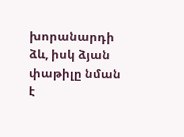խորանարդի ձև, իսկ ձյան փաթիլը նման է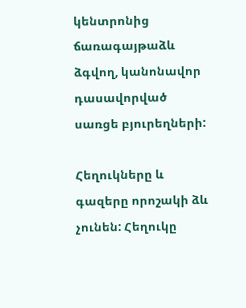կենտրոնից ճառագայթաձև ձգվող, կանոնավոր դասավորված սառցե բյուրեղների:

Հեղուկները և գազերը որոշակի ձև չունեն: Հեղուկը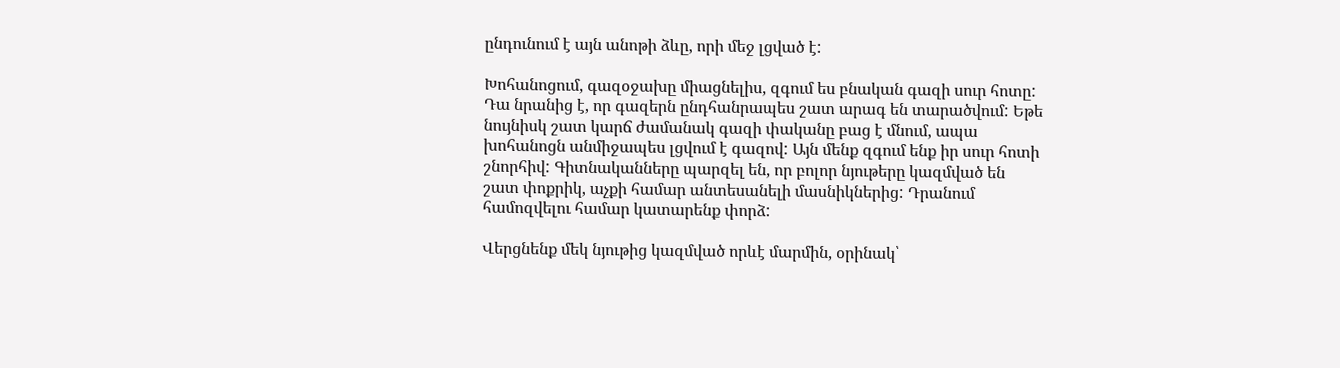ընդունում է այն անոթի ձևը, որի մեջ լցված է:

Խոհանոցում, գազօջախը միացնելիս, զգում ես բնական գազի սուր հոտը: Դա նրանից է, որ գազերն ընդհանրապես շատ արագ են տարածվում: Եթե նույնիսկ շատ կարճ ժամանակ գազի փականը բաց է մնում, ապա խոհանոցն անմիջապես լցվում է գազով: Այն մենք զգում ենք իր սուր հոտի շնորհիվ: Գիտնականները պարզել են, որ բոլոր նյութերը կազմված են շատ փոքրիկ, աչքի համար անտեսանելի մասնիկներից: Դրանում համոզվելու համար կատարենք փորձ:

Վերցնենք մեկ նյութից կազմված որևէ մարմին, օրինակ՝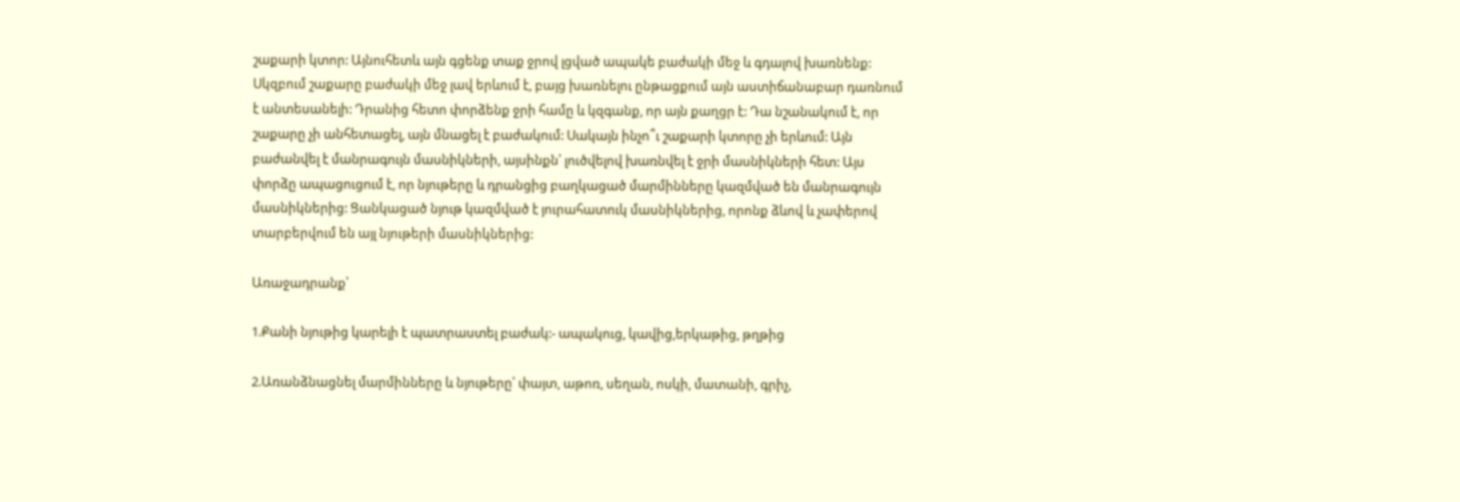շաքարի կտոր: Այնուհետև այն գցենք տաք ջրով լցված ապակե բաժակի մեջ և գդալով խառնենք: Սկզբում շաքարը բաժակի մեջ լավ երևում է, բայց խառնելու ընթացքում այն աստիճանաբար դառնում է անտեսանելի: Դրանից հետո փորձենք ջրի համը և կզգանք, որ այն քաղցր է: Դա նշանակում է, որ շաքարը չի անհետացել, այն մնացել է բաժակում: Սակայն ինչո՞ւ շաքարի կտորը չի երևում: Այն բաժանվել է մանրագույն մասնիկների, այսինքն՝ լուծվելով խառնվել է ջրի մասնիկների հետ: Այս փորձը ապացուցում է, որ նյութերը և դրանցից բաղկացած մարմինները կազմված են մանրագույն մասնիկներից: Ցանկացած նյութ կազմված է յուրահատուկ մասնիկներից, որոնք ձևով և չափերով տարբերվում են այլ նյութերի մասնիկներից:

Առաջադրանք՝

1.Քանի նյութից կարելի է պատրաստել բաժակ:- ապակուց, կավից,երկաթից, թղթից

2.Առանձնացնել մարմինները և նյութերը՝ փայտ, աթոռ, սեղան, ոսկի, մատանի, գրիչ,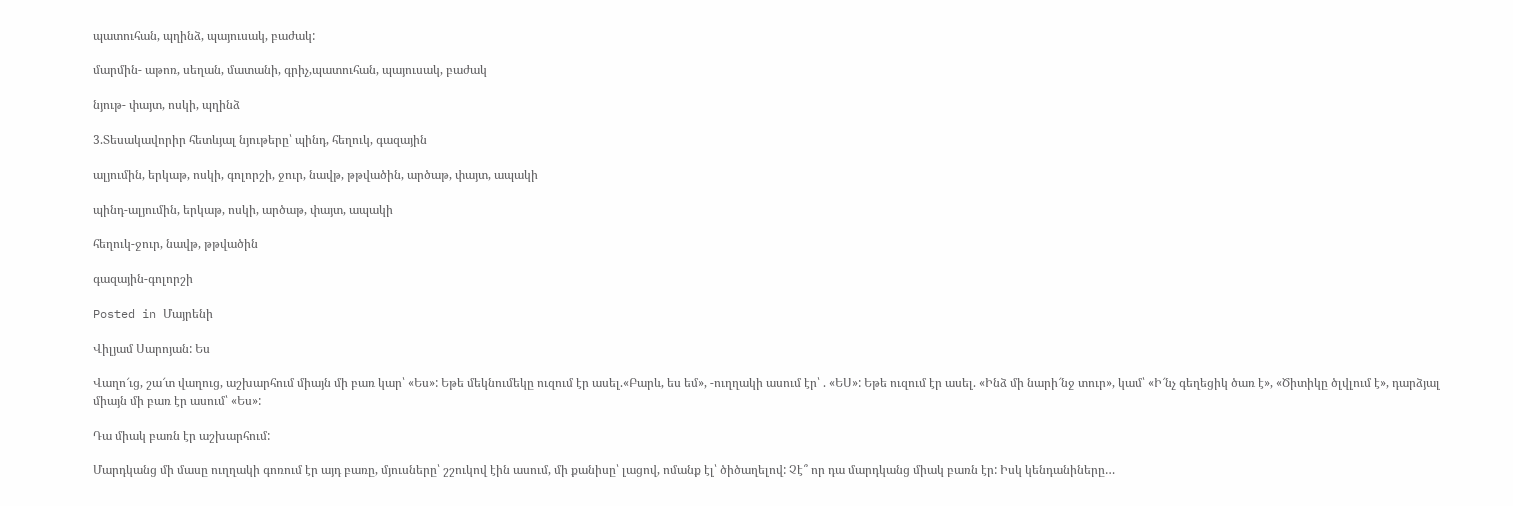պատուհան, պղինձ, պայուսակ, բաժակ:

մարմին- աթոռ, սեղան, մատանի, գրիչ,պատուհան, պայուսակ, բաժակ

նյութ- փայտ, ոսկի, պղինձ

3.Տեսակավորիր հետևյալ նյութերը՝ պինդ, հեղուկ, գազային

ալյումին, երկաթ, ոսկի, գոլորշի, ջուր, նավթ, թթվածին, արծաթ, փայտ, ապակի

պինդ-ալյումին, երկաթ, ոսկի, արծաթ, փայտ, ապակի

հեղուկ-ջուր, նավթ, թթվածին

գազային-գոլորշի

Posted in Մայրենի

Վիլյամ Սարոյան: Ես

Վաղո՜ւց, շա՜տ վաղուց, աշխարհում միայն մի բառ կար՝ «Ես»: Եթե մեկնումեկը ուզում էր ասել.«Բարև, ես եմ», -ուղղակի ասում էր՝ . «ԵՍ»: Եթե ուզում էր ասել. «Ինձ մի նարի՜նջ տուր», կամ՝ «Ի՜նչ գեղեցիկ ծառ է», «Ծիտիկը ծլվլում է», դարձյալ միայն մի բառ էր ասում՝ «Ես»:

Դա միակ բառն էր աշխարհում:

Մարդկանց մի մասը ուղղակի գոռում էր այդ բառը, մյուսները՝ շշուկով էին ասում, մի քանիսը՝ լացով, ոմանք էլ՝ ծիծաղելով: Չէ՞ որ դա մարդկանց միակ բառն էր: Իսկ կենդանիները…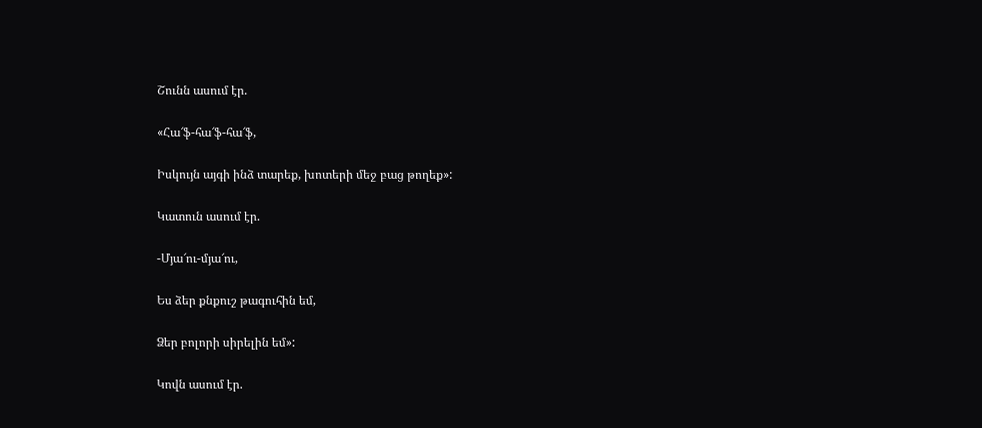Շունն ասում էր.

«Հա՜ֆ-հա՜ֆ-հա՜ֆ,

Իսկույն այգի ինձ տարեք, խոտերի մեջ բաց թողեք»:

Կատուն ասում էր.

-Մյա՜ու-մյա՜ու,

Ես ձեր քնքուշ թագուհին եմ,

Ձեր բոլորի սիրելին եմ»:

Կովն ասում էր.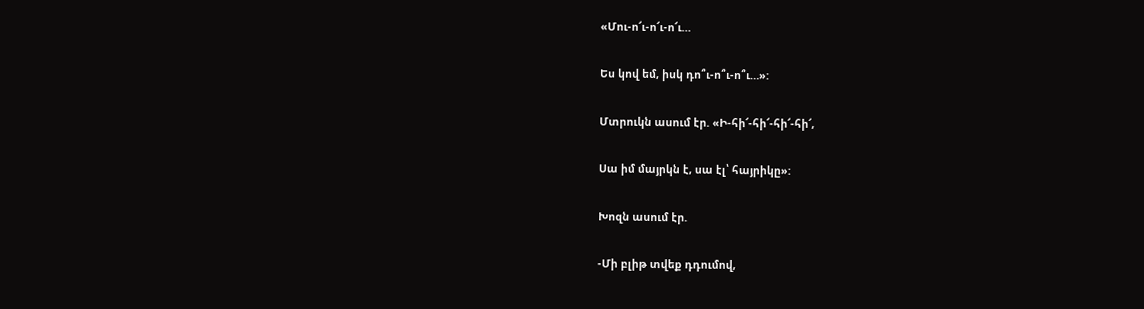«Մու-ո՜ւ-ո՜ւ-ո՜ւ…

Ես կով եմ, իսկ դո՞ւ-ո՞ւ-ո՞ւ…»:

Մտրուկն ասում էր. «Ի-հի՜-հի՜-հի՜-հի՜,

Սա իմ մայրկն է, սա էլ՝ հայրիկը»:

Խոզն ասում էր.

-Մի բլիթ տվեք դդումով,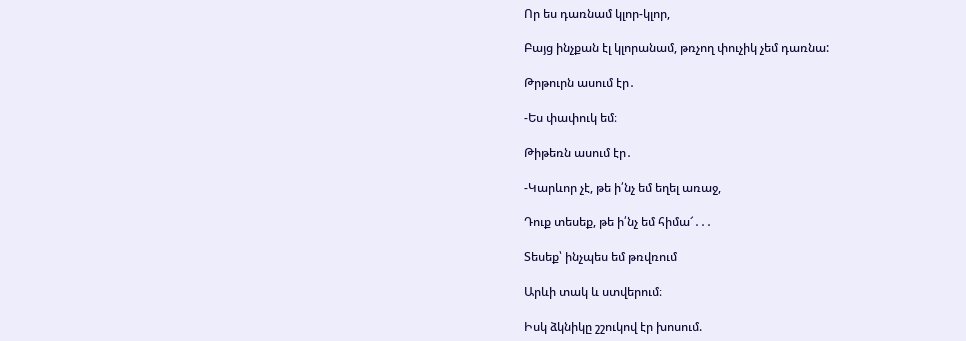Որ ես դառնամ կլոր-կլոր,

Բայց ինչքան էլ կլորանամ, թռչող փուչիկ չեմ դառնա:

Թրթուրն ասում էր․

-Ես փափուկ եմ։

Թիթեռն ասում էր․

-Կարևոր չէ, թե ի՛նչ եմ եղել առաջ,

Դուք տեսեք, թե ի՛նչ եմ հիմա՜․․․

Տեսեք՝ ինչպես եմ թռվռում

Արևի տակ և ստվերում։

Իսկ ձկնիկը շշուկով էր խոսում.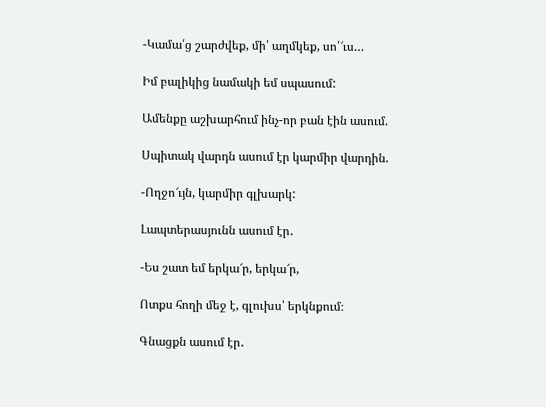-Կամա՛ց շարժվեք, մի՛ աղմկեք, սո՛՜ւս…

Իմ բալիկից նամակի եմ սպասում:

Ամենքը աշխարհում ինչ-որ բան էին ասում.

Սպիտակ վարդն ասում էր կարմիր վարդին.

-Ողջո՜ւյն, կարմիր գլխարկ:

Լապտերասյունն ասում էր․

-Ես շատ եմ երկա՜ր, երկա՜ր,

Ոտքս հողի մեջ է, գլուխս՝ երկնքում։

Գնացքն ասում էր․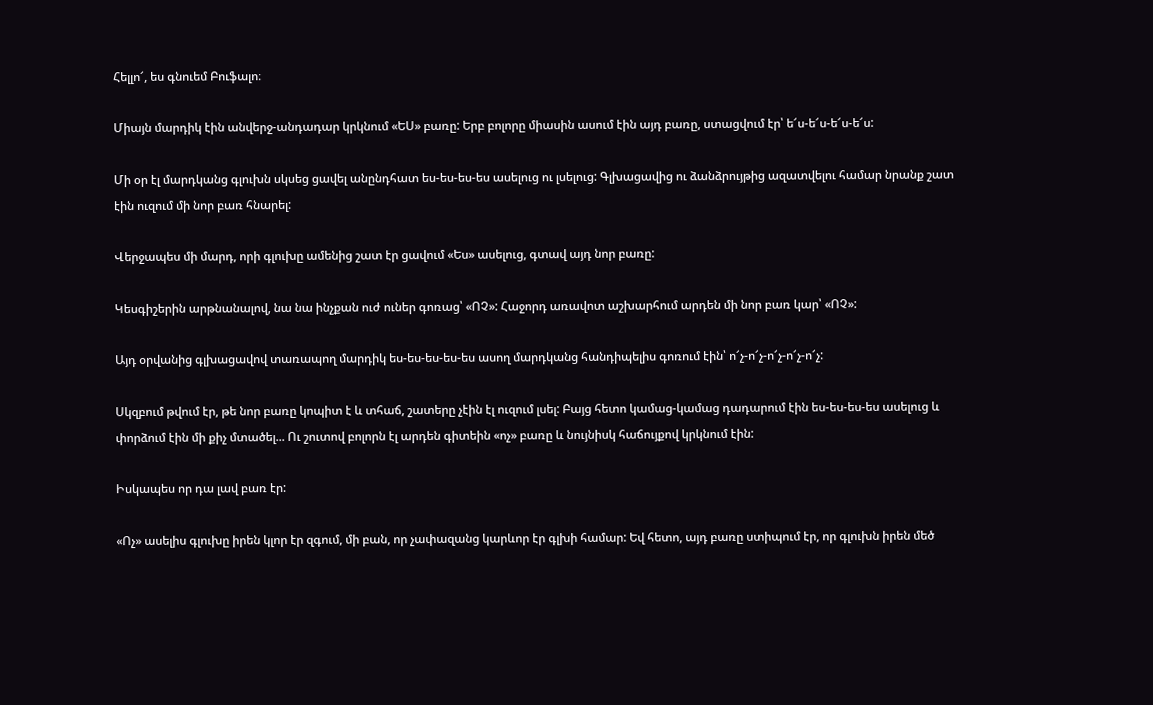Հելլո՜, ես գնուեմ Բուֆալո։

Միայն մարդիկ էին անվերջ-անդադար կրկնում «ԵՍ» բառը: Երբ բոլորը միասին ասում էին այդ բառը, ստացվում էր՝ ե՜ս-ե՜ս-ե՜ս-ե՜ս:

Մի օր էլ մարդկանց գլուխն սկսեց ցավել անընդհատ ես-ես-ես-ես ասելուց ու լսելուց: Գլխացավից ու ձանձրույթից ազատվելու համար նրանք շատ էին ուզում մի նոր բառ հնարել:

Վերջապես մի մարդ, որի գլուխը ամենից շատ էր ցավում «Ես» ասելուց, գտավ այդ նոր բառը:

Կեսգիշերին արթնանալով, նա նա ինչքան ուժ ուներ գոռաց՝ «ՈՉ»: Հաջորդ առավոտ աշխարհում արդեն մի նոր բառ կար՝ «ՈՉ»:

Այդ օրվանից գլխացավով տառապող մարդիկ ես-ես-ես-ես-ես ասող մարդկանց հանդիպելիս գոռում էին՝ ո՜չ-ո՜չ-ո՜չ-ո՜չ-ո՜չ:

Սկզբում թվում էր, թե նոր բառը կոպիտ է և տհաճ, շատերը չէին էլ ուզում լսել: Բայց հետո կամաց-կամաց դադարում էին ես-ես-ես-ես ասելուց և փորձում էին մի քիչ մտածել... Ու շուտով բոլորն էլ արդեն գիտեին «ոչ» բառը և նույնիսկ հաճույքով կրկնում էին:

Իսկապես որ դա լավ բառ էր:

«Ոչ» ասելիս գլուխը իրեն կլոր էր զգում, մի բան, որ չափազանց կարևոր էր գլխի համար: Եվ հետո, այդ բառը ստիպում էր, որ գլուխն իրեն մեծ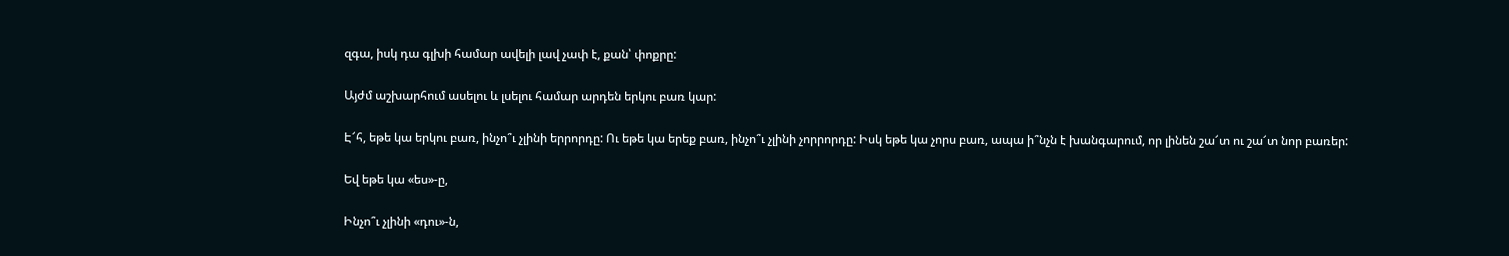զգա, իսկ դա գլխի համար ավելի լավ չափ է, քան՝ փոքրը:

Այժմ աշխարհում ասելու և լսելու համար արդեն երկու բառ կար:

Է՜հ, եթե կա երկու բառ, ինչո՞ւ չլինի երրորդը: Ու եթե կա երեք բառ, ինչո՞ւ չլինի չորրորդը: Իսկ եթե կա չորս բառ, ապա ի՞նչն է խանգարում, որ լինեն շա՜տ ու շա՜տ նոր բառեր:

Եվ եթե կա «ես»-ը,

Ինչո՞ւ չլինի «դու»-ն,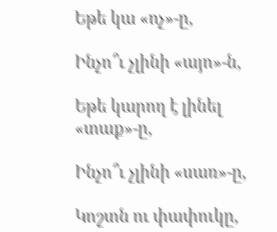Եթե կա «ոչ»-ը,

Ինչո՞ւ չլինի «այո»-ն,

Եթե կարող է լինել «տաք»-ը,

Ինչո՞ւ չլինի «սառ»-ը,

Կոշտն ու փափուկը,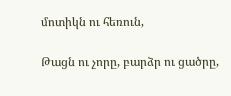մոտիկն ու հեռուն,

Թացն ու չորը, բարձր ու ցածրը,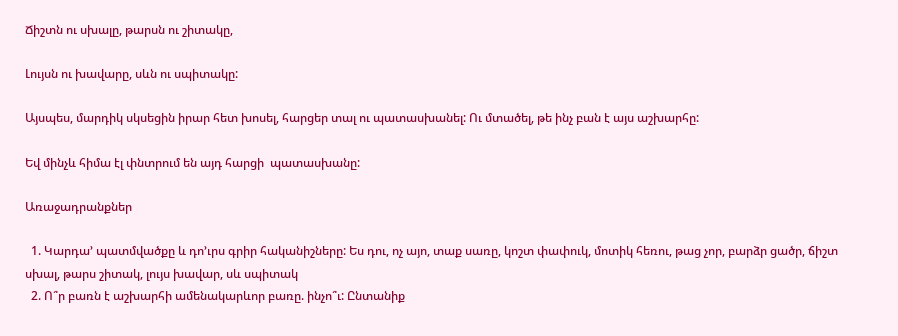Ճիշտն ու սխալը, թարսն ու շիտակը,

Լույսն ու խավարը, սևն ու սպիտակը:

Այսպես, մարդիկ սկսեցին իրար հետ խոսել, հարցեր տալ ու պատասխանել: Ու մտածել, թե ինչ բան է այս աշխարհը:

Եվ մինչև հիմա էլ փնտրում են այդ հարցի  պատասխանը:

Առաջադրանքներ

  1. Կարդա’ պատմվածքը և դո’ւրս գրիր հականիշները: Ես դու, ոչ այո, տաք սառը, կոշտ փափուկ, մոտիկ հեռու, թաց չոր, բարձր ցածր, ճիշտ սխալ, թարս շիտակ, լույս խավար, սև սպիտակ
  2. Ո՞ր բառն է աշխարհի ամենակարևոր բառը. ինչո՞ւ: Ընտանիք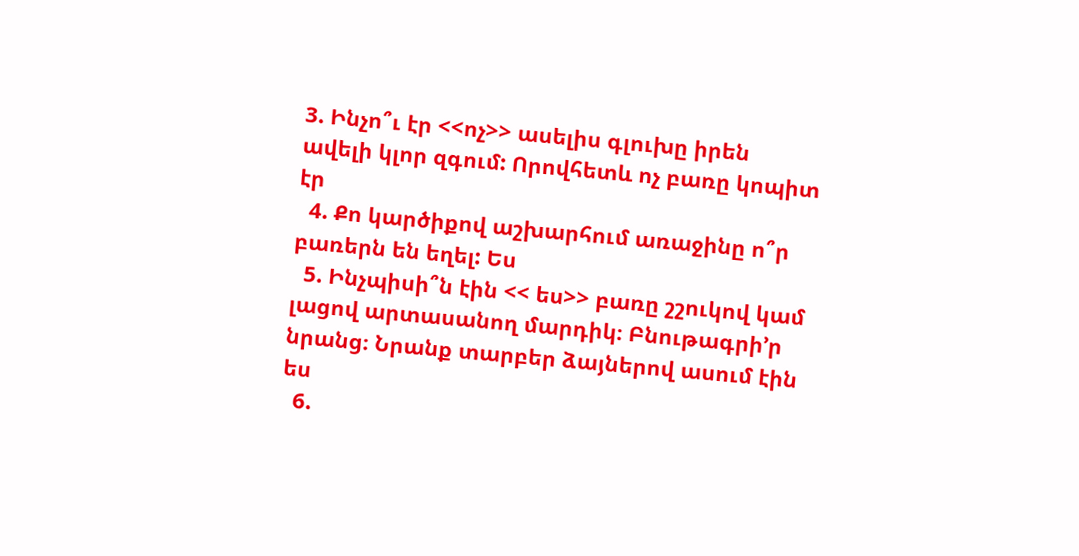3. Ինչո՞ւ էր <<ոչ>> ասելիս գլուխը իրեն ավելի կլոր զգում: Որովհետև ոչ բառը կոպիտ էր
  4. Քո կարծիքով աշխարհում առաջինը ո՞ր բառերն են եղել: Ես
  5. Ինչպիսի՞ն էին << ես>> բառը շշուկով կամ լացով արտասանող մարդիկ։ Բնութագրի’ր նրանց։ Նրանք տարբեր ձայներով ասում էին ես
  6.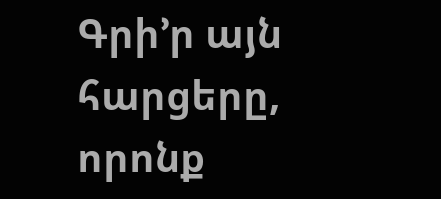Գրի’ր այն հարցերը, որոնք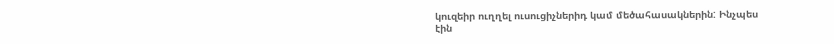կուզեիր ուղղել ուսուցիչներիդ կամ մեծահասակներին: Ինչպես էին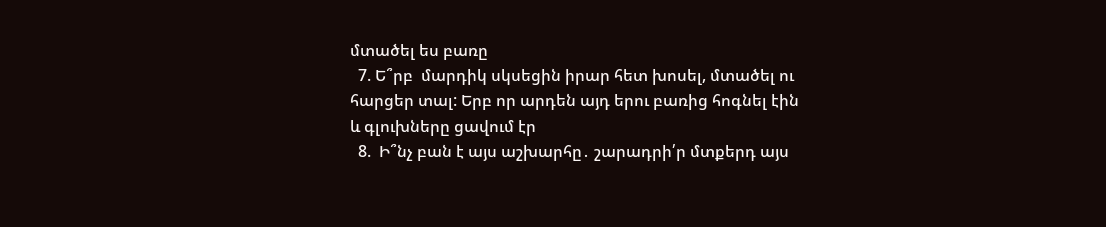մտածել ես բառը
  7. Ե՞րբ  մարդիկ սկսեցին իրար հետ խոսել, մտածել ու հարցեր տալ: Երբ որ արդեն այդ երու բառից հոգնել էին և գլուխները ցավում էր
  8.  Ի՞նչ բան է այս աշխարհը․ շարադրի՛ր մտքերդ այս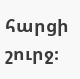հարցի շուրջ։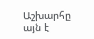Աշխարհը այն է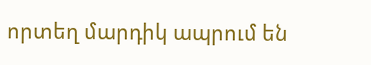որտեղ մարդիկ ապրում են